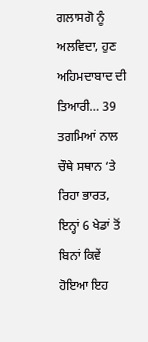ਗਲਾਸਗੋ ਨੂੰ ਅਲਵਿਦਾ, ਹੁਣ ਅਹਿਮਦਾਬਾਦ ਦੀ ਤਿਆਰੀ… 39 ਤਗਮਿਆਂ ਨਾਲ ਚੌਥੇ ਸਥਾਨ ‘ਤੇ ਰਿਹਾ ਭਾਰਤ, ਇਨ੍ਹਾਂ 6 ਖੇਡਾਂ ਤੋਂ ਬਿਨਾਂ ਕਿਵੇਂ ਹੋਇਆ ਇਹ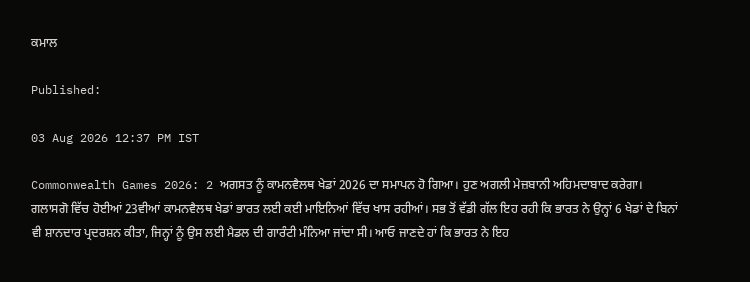ਕਮਾਲ

Published:

03 Aug 2026 12:37 PM IST

Commonwealth Games 2026: 2 ਅਗਸਤ ਨੂੰ ਕਾਮਨਵੈਲਥ ਖੇਡਾਂ 2026 ਦਾ ਸਮਾਪਨ ਹੋ ਗਿਆ। ਹੁਣ ਅਗਲੀ ਮੇਜ਼ਬਾਨੀ ਅਹਿਮਦਾਬਾਦ ਕਰੇਗਾ। ਗਲਾਸਗੋ ਵਿੱਚ ਹੋਈਆਂ 23ਵੀਆਂ ਕਾਮਨਵੈਲਥ ਖੇਡਾਂ ਭਾਰਤ ਲਈ ਕਈ ਮਾਇਨਿਆਂ ਵਿੱਚ ਖਾਸ ਰਹੀਆਂ। ਸਭ ਤੋਂ ਵੱਡੀ ਗੱਲ ਇਹ ਰਹੀ ਕਿ ਭਾਰਤ ਨੇ ਉਨ੍ਹਾਂ 6 ਖੇਡਾਂ ਦੇ ਬਿਨਾਂ ਵੀ ਸ਼ਾਨਦਾਰ ਪ੍ਰਦਰਸ਼ਨ ਕੀਤਾ, ਜਿਨ੍ਹਾਂ ਨੂੰ ਉਸ ਲਈ ਮੈਡਲ ਦੀ ਗਾਰੰਟੀ ਮੰਨਿਆ ਜਾਂਦਾ ਸੀ। ਆਓ ਜਾਣਦੇ ਹਾਂ ਕਿ ਭਾਰਤ ਨੇ ਇਹ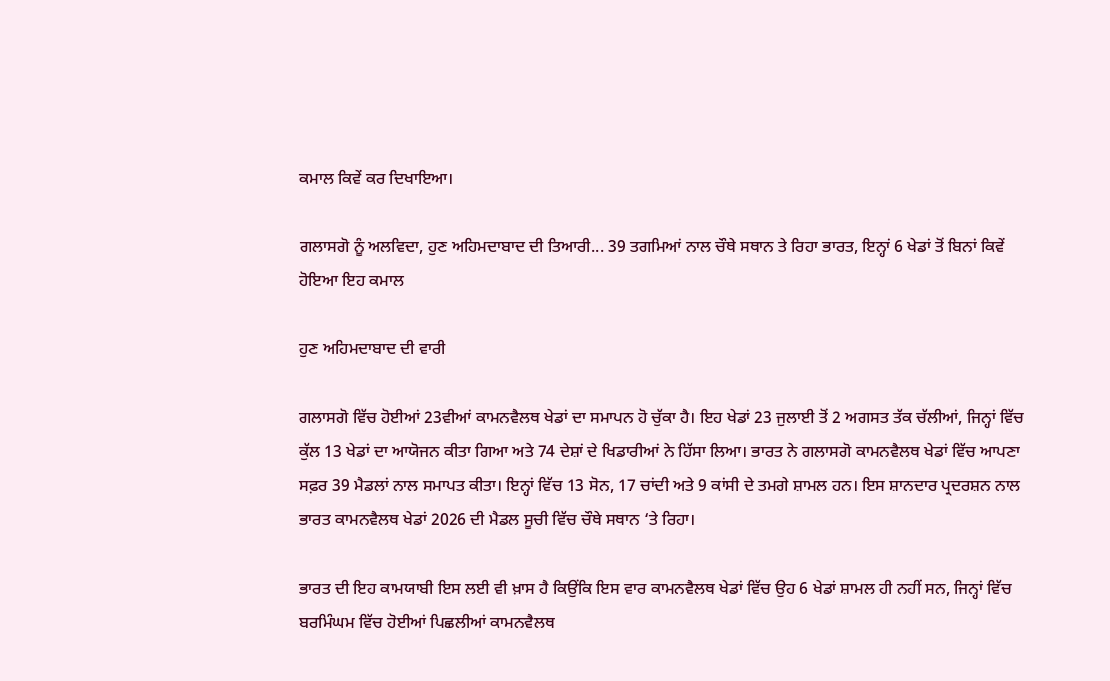ਕਮਾਲ ਕਿਵੇਂ ਕਰ ਦਿਖਾਇਆ।

ਗਲਾਸਗੋ ਨੂੰ ਅਲਵਿਦਾ, ਹੁਣ ਅਹਿਮਦਾਬਾਦ ਦੀ ਤਿਆਰੀ... 39 ਤਗਮਿਆਂ ਨਾਲ ਚੌਥੇ ਸਥਾਨ ਤੇ ਰਿਹਾ ਭਾਰਤ, ਇਨ੍ਹਾਂ 6 ਖੇਡਾਂ ਤੋਂ ਬਿਨਾਂ ਕਿਵੇਂ ਹੋਇਆ ਇਹ ਕਮਾਲ

ਹੁਣ ਅਹਿਮਦਾਬਾਦ ਦੀ ਵਾਰੀ

ਗਲਾਸਗੋ ਵਿੱਚ ਹੋਈਆਂ 23ਵੀਆਂ ਕਾਮਨਵੈਲਥ ਖੇਡਾਂ ਦਾ ਸਮਾਪਨ ਹੋ ਚੁੱਕਾ ਹੈ। ਇਹ ਖੇਡਾਂ 23 ਜੁਲਾਈ ਤੋਂ 2 ਅਗਸਤ ਤੱਕ ਚੱਲੀਆਂ, ਜਿਨ੍ਹਾਂ ਵਿੱਚ ਕੁੱਲ 13 ਖੇਡਾਂ ਦਾ ਆਯੋਜਨ ਕੀਤਾ ਗਿਆ ਅਤੇ 74 ਦੇਸ਼ਾਂ ਦੇ ਖਿਡਾਰੀਆਂ ਨੇ ਹਿੱਸਾ ਲਿਆ। ਭਾਰਤ ਨੇ ਗਲਾਸਗੋ ਕਾਮਨਵੈਲਥ ਖੇਡਾਂ ਵਿੱਚ ਆਪਣਾ ਸਫ਼ਰ 39 ਮੈਡਲਾਂ ਨਾਲ ਸਮਾਪਤ ਕੀਤਾ। ਇਨ੍ਹਾਂ ਵਿੱਚ 13 ਸੋਨ, 17 ਚਾਂਦੀ ਅਤੇ 9 ਕਾਂਸੀ ਦੇ ਤਮਗੇ ਸ਼ਾਮਲ ਹਨ। ਇਸ ਸ਼ਾਨਦਾਰ ਪ੍ਰਦਰਸ਼ਨ ਨਾਲ ਭਾਰਤ ਕਾਮਨਵੈਲਥ ਖੇਡਾਂ 2026 ਦੀ ਮੈਡਲ ਸੂਚੀ ਵਿੱਚ ਚੌਥੇ ਸਥਾਨ ‘ਤੇ ਰਿਹਾ।

ਭਾਰਤ ਦੀ ਇਹ ਕਾਮਯਾਬੀ ਇਸ ਲਈ ਵੀ ਖ਼ਾਸ ਹੈ ਕਿਉਂਕਿ ਇਸ ਵਾਰ ਕਾਮਨਵੈਲਥ ਖੇਡਾਂ ਵਿੱਚ ਉਹ 6 ਖੇਡਾਂ ਸ਼ਾਮਲ ਹੀ ਨਹੀਂ ਸਨ, ਜਿਨ੍ਹਾਂ ਵਿੱਚ ਬਰਮਿੰਘਮ ਵਿੱਚ ਹੋਈਆਂ ਪਿਛਲੀਆਂ ਕਾਮਨਵੈਲਥ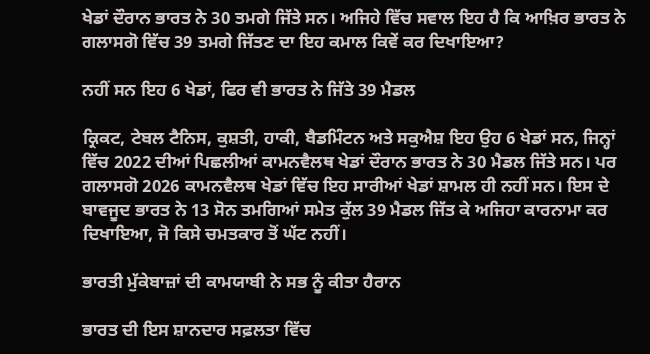ਖੇਡਾਂ ਦੌਰਾਨ ਭਾਰਤ ਨੇ 30 ਤਮਗੇ ਜਿੱਤੇ ਸਨ। ਅਜਿਹੇ ਵਿੱਚ ਸਵਾਲ ਇਹ ਹੈ ਕਿ ਆਖ਼ਿਰ ਭਾਰਤ ਨੇ ਗਲਾਸਗੋ ਵਿੱਚ 39 ਤਮਗੇ ਜਿੱਤਣ ਦਾ ਇਹ ਕਮਾਲ ਕਿਵੇਂ ਕਰ ਦਿਖਾਇਆ?

ਨਹੀਂ ਸਨ ਇਹ 6 ਖੇਡਾਂ, ਫਿਰ ਵੀ ਭਾਰਤ ਨੇ ਜਿੱਤੇ 39 ਮੈਡਲ

ਕ੍ਰਿਕਟ, ਟੇਬਲ ਟੈਨਿਸ, ਕੁਸ਼ਤੀ, ਹਾਕੀ, ਬੈਡਮਿੰਟਨ ਅਤੇ ਸਕੁਐਸ਼ ਇਹ ਉਹ 6 ਖੇਡਾਂ ਸਨ, ਜਿਨ੍ਹਾਂ ਵਿੱਚ 2022 ਦੀਆਂ ਪਿਛਲੀਆਂ ਕਾਮਨਵੈਲਥ ਖੇਡਾਂ ਦੌਰਾਨ ਭਾਰਤ ਨੇ 30 ਮੈਡਲ ਜਿੱਤੇ ਸਨ। ਪਰ ਗਲਾਸਗੋ 2026 ਕਾਮਨਵੈਲਥ ਖੇਡਾਂ ਵਿੱਚ ਇਹ ਸਾਰੀਆਂ ਖੇਡਾਂ ਸ਼ਾਮਲ ਹੀ ਨਹੀਂ ਸਨ। ਇਸ ਦੇ ਬਾਵਜੂਦ ਭਾਰਤ ਨੇ 13 ਸੋਨ ਤਮਗਿਆਂ ਸਮੇਤ ਕੁੱਲ 39 ਮੈਡਲ ਜਿੱਤ ਕੇ ਅਜਿਹਾ ਕਾਰਨਾਮਾ ਕਰ ਦਿਖਾਇਆ, ਜੋ ਕਿਸੇ ਚਮਤਕਾਰ ਤੋਂ ਘੱਟ ਨਹੀਂ।

ਭਾਰਤੀ ਮੁੱਕੇਬਾਜ਼ਾਂ ਦੀ ਕਾਮਯਾਬੀ ਨੇ ਸਭ ਨੂੰ ਕੀਤਾ ਹੈਰਾਨ

ਭਾਰਤ ਦੀ ਇਸ ਸ਼ਾਨਦਾਰ ਸਫ਼ਲਤਾ ਵਿੱਚ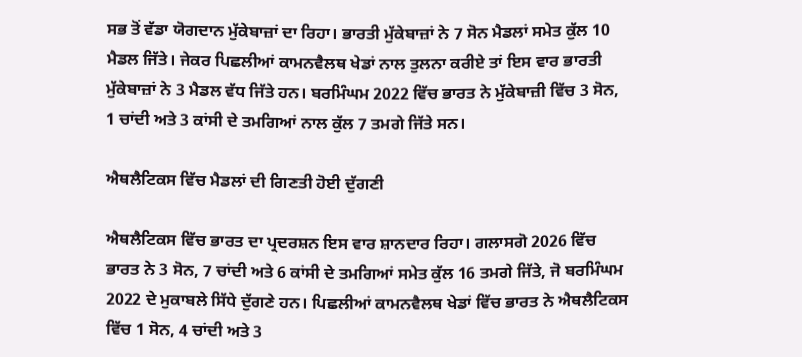ਸਭ ਤੋਂ ਵੱਡਾ ਯੋਗਦਾਨ ਮੁੱਕੇਬਾਜ਼ਾਂ ਦਾ ਰਿਹਾ। ਭਾਰਤੀ ਮੁੱਕੇਬਾਜ਼ਾਂ ਨੇ 7 ਸੋਨ ਮੈਡਲਾਂ ਸਮੇਤ ਕੁੱਲ 10 ਮੈਡਲ ਜਿੱਤੇ। ਜੇਕਰ ਪਿਛਲੀਆਂ ਕਾਮਨਵੈਲਥ ਖੇਡਾਂ ਨਾਲ ਤੁਲਨਾ ਕਰੀਏ ਤਾਂ ਇਸ ਵਾਰ ਭਾਰਤੀ ਮੁੱਕੇਬਾਜ਼ਾਂ ਨੇ 3 ਮੈਡਲ ਵੱਧ ਜਿੱਤੇ ਹਨ। ਬਰਮਿੰਘਮ 2022 ਵਿੱਚ ਭਾਰਤ ਨੇ ਮੁੱਕੇਬਾਜ਼ੀ ਵਿੱਚ 3 ਸੋਨ, 1 ਚਾਂਦੀ ਅਤੇ 3 ਕਾਂਸੀ ਦੇ ਤਮਗਿਆਂ ਨਾਲ ਕੁੱਲ 7 ਤਮਗੇ ਜਿੱਤੇ ਸਨ।

ਐਥਲੈਟਿਕਸ ਵਿੱਚ ਮੈਡਲਾਂ ਦੀ ਗਿਣਤੀ ਹੋਈ ਦੁੱਗਣੀ

ਐਥਲੈਟਿਕਸ ਵਿੱਚ ਭਾਰਤ ਦਾ ਪ੍ਰਦਰਸ਼ਨ ਇਸ ਵਾਰ ਸ਼ਾਨਦਾਰ ਰਿਹਾ। ਗਲਾਸਗੋ 2026 ਵਿੱਚ ਭਾਰਤ ਨੇ 3 ਸੋਨ, 7 ਚਾਂਦੀ ਅਤੇ 6 ਕਾਂਸੀ ਦੇ ਤਮਗਿਆਂ ਸਮੇਤ ਕੁੱਲ 16 ਤਮਗੇ ਜਿੱਤੇ, ਜੋ ਬਰਮਿੰਘਮ 2022 ਦੇ ਮੁਕਾਬਲੇ ਸਿੱਧੇ ਦੁੱਗਣੇ ਹਨ। ਪਿਛਲੀਆਂ ਕਾਮਨਵੈਲਥ ਖੇਡਾਂ ਵਿੱਚ ਭਾਰਤ ਨੇ ਐਥਲੈਟਿਕਸ ਵਿੱਚ 1 ਸੋਨ, 4 ਚਾਂਦੀ ਅਤੇ 3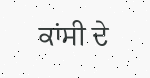ਕਾਂਸੀ ਦੇ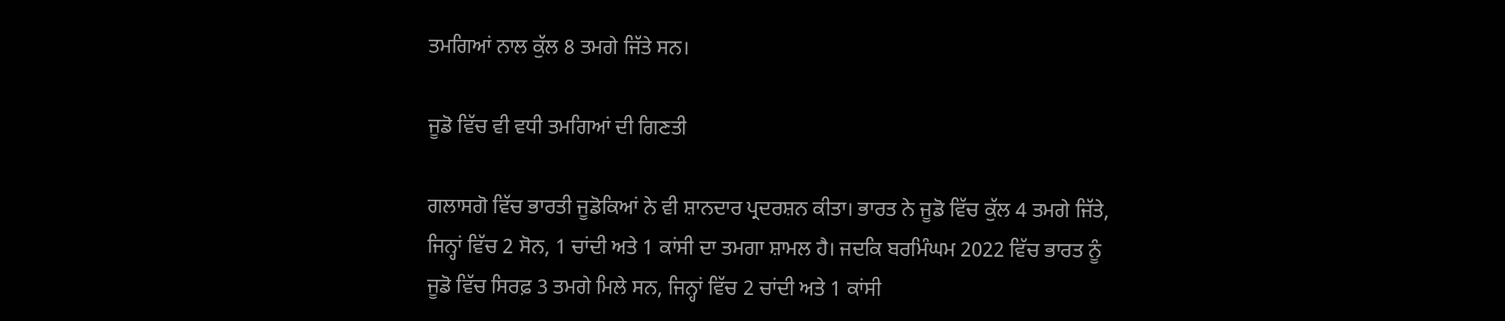ਤਮਗਿਆਂ ਨਾਲ ਕੁੱਲ 8 ਤਮਗੇ ਜਿੱਤੇ ਸਨ।

ਜੂਡੋ ਵਿੱਚ ਵੀ ਵਧੀ ਤਮਗਿਆਂ ਦੀ ਗਿਣਤੀ

ਗਲਾਸਗੋ ਵਿੱਚ ਭਾਰਤੀ ਜੂਡੋਕਿਆਂ ਨੇ ਵੀ ਸ਼ਾਨਦਾਰ ਪ੍ਰਦਰਸ਼ਨ ਕੀਤਾ। ਭਾਰਤ ਨੇ ਜੂਡੋ ਵਿੱਚ ਕੁੱਲ 4 ਤਮਗੇ ਜਿੱਤੇ, ਜਿਨ੍ਹਾਂ ਵਿੱਚ 2 ਸੋਨ, 1 ਚਾਂਦੀ ਅਤੇ 1 ਕਾਂਸੀ ਦਾ ਤਮਗਾ ਸ਼ਾਮਲ ਹੈ। ਜਦਕਿ ਬਰਮਿੰਘਮ 2022 ਵਿੱਚ ਭਾਰਤ ਨੂੰ ਜੂਡੋ ਵਿੱਚ ਸਿਰਫ਼ 3 ਤਮਗੇ ਮਿਲੇ ਸਨ, ਜਿਨ੍ਹਾਂ ਵਿੱਚ 2 ਚਾਂਦੀ ਅਤੇ 1 ਕਾਂਸੀ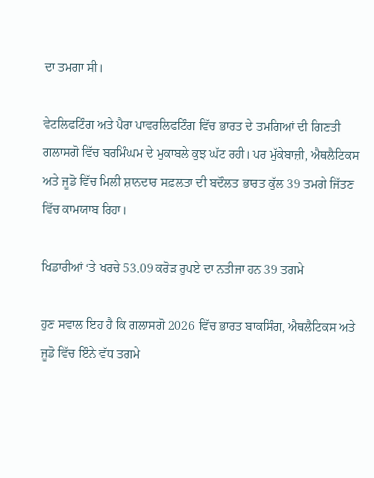ਦਾ ਤਮਗਾ ਸੀ।

ਵੇਟਲਿਫਟਿੰਗ ਅਤੇ ਪੈਰਾ ਪਾਵਰਲਿਫਟਿੰਗ ਵਿੱਚ ਭਾਰਤ ਦੇ ਤਮਗਿਆਂ ਦੀ ਗਿਣਤੀ ਗਲਾਸਗੋ ਵਿੱਚ ਬਰਮਿੰਘਮ ਦੇ ਮੁਕਾਬਲੇ ਕੁਝ ਘੱਟ ਰਹੀ। ਪਰ ਮੁੱਕੇਬਾਜ਼ੀ, ਐਥਲੈਟਿਕਸ ਅਤੇ ਜੂਡੋ ਵਿੱਚ ਮਿਲੀ ਸ਼ਾਨਦਾਰ ਸਫ਼ਲਤਾ ਦੀ ਬਦੌਲਤ ਭਾਰਤ ਕੁੱਲ 39 ਤਮਗੇ ਜਿੱਤਣ ਵਿੱਚ ਕਾਮਯਾਬ ਰਿਹਾ।

ਖਿਡਾਰੀਆਂ ‘ਤੇ ਖਰਚੇ 53.09 ਕਰੋੜ ਰੁਪਏ ਦਾ ਨਤੀਜਾ ਹਨ 39 ਤਗਮੇ

ਹੁਣ ਸਵਾਲ ਇਹ ਹੈ ਕਿ ਗਲਾਸਗੋ 2026 ਵਿੱਚ ਭਾਰਤ ਬਾਕਸਿੰਗ, ਐਥਲੈਟਿਕਸ ਅਤੇ ਜੂਡੋ ਵਿੱਚ ਇੰਨੇ ਵੱਧ ਤਗਮੇ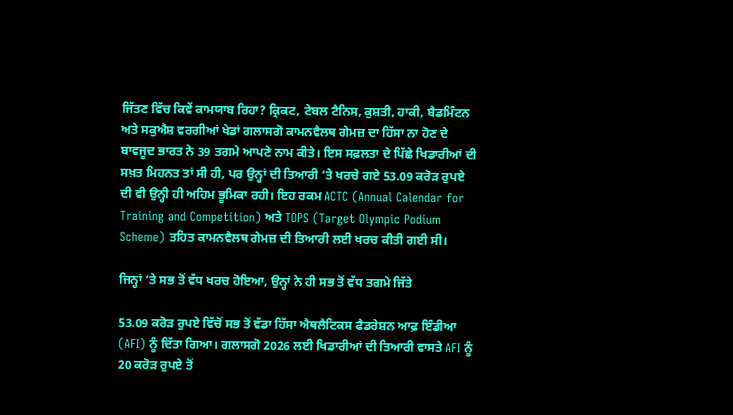ਜਿੱਤਣ ਵਿੱਚ ਕਿਵੇਂ ਕਾਮਯਾਬ ਰਿਹਾ? ਕ੍ਰਿਕਟ, ਟੇਬਲ ਟੈਨਿਸ, ਕੁਸ਼ਤੀ, ਹਾਕੀ, ਬੈਡਮਿੰਟਨ ਅਤੇ ਸਕੁਐਸ਼ ਵਰਗੀਆਂ ਖੇਡਾਂ ਗਲਾਸਗੋ ਕਾਮਨਵੈਲਥ ਗੇਮਜ਼ ਦਾ ਹਿੱਸਾ ਨਾ ਹੋਣ ਦੇ ਬਾਵਜੂਦ ਭਾਰਤ ਨੇ 39 ਤਗਮੇ ਆਪਣੇ ਨਾਮ ਕੀਤੇ। ਇਸ ਸਫ਼ਲਤਾ ਦੇ ਪਿੱਛੇ ਖਿਡਾਰੀਆਂ ਦੀ ਸਖ਼ਤ ਮਿਹਨਤ ਤਾਂ ਸੀ ਹੀ, ਪਰ ਉਨ੍ਹਾਂ ਦੀ ਤਿਆਰੀ ‘ਤੇ ਖਰਚੇ ਗਏ 53.09 ਕਰੋੜ ਰੁਪਏ ਦੀ ਵੀ ਉਨ੍ਹੀ ਹੀ ਅਹਿਮ ਭੂਮਿਕਾ ਰਹੀ। ਇਹ ਰਕਮ ACTC (Annual Calendar for Training and Competition) ਅਤੇ TOPS (Target Olympic Podium Scheme) ਤਹਿਤ ਕਾਮਨਵੈਲਥ ਗੇਮਜ਼ ਦੀ ਤਿਆਰੀ ਲਈ ਖਰਚ ਕੀਤੀ ਗਈ ਸੀ।

ਜਿਨ੍ਹਾਂ ‘ਤੇ ਸਭ ਤੋਂ ਵੱਧ ਖਰਚ ਹੋਇਆ, ਉਨ੍ਹਾਂ ਨੇ ਹੀ ਸਭ ਤੋਂ ਵੱਧ ਤਗਮੇ ਜਿੱਤੇ

53.09 ਕਰੋੜ ਰੁਪਏ ਵਿੱਚੋਂ ਸਭ ਤੋਂ ਵੱਡਾ ਹਿੱਸਾ ਐਥਲੈਟਿਕਸ ਫੈਡਰੇਸ਼ਨ ਆਫ਼ ਇੰਡੀਆ (AFI) ਨੂੰ ਦਿੱਤਾ ਗਿਆ। ਗਲਾਸਗੋ 2026 ਲਈ ਖਿਡਾਰੀਆਂ ਦੀ ਤਿਆਰੀ ਵਾਸਤੇ AFI ਨੂੰ 20 ਕਰੋੜ ਰੁਪਏ ਤੋਂ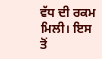ਵੱਧ ਦੀ ਰਕਮ ਮਿਲੀ। ਇਸ ਤੋਂ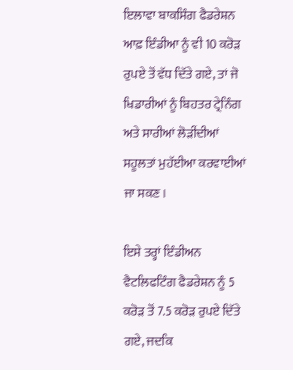ਇਲਾਵਾ ਬਾਕਸਿੰਗ ਫੈਡਰੇਸ਼ਨ ਆਫ਼ ਇੰਡੀਆ ਨੂੰ ਵੀ 10 ਕਰੋੜ ਰੁਪਏ ਤੋਂ ਵੱਧ ਦਿੱਤੇ ਗਏ, ਤਾਂ ਜੋ ਖਿਡਾਰੀਆਂ ਨੂੰ ਬਿਹਤਰ ਟ੍ਰੇਨਿੰਗ ਅਤੇ ਸਾਰੀਆਂ ਲੋੜੀਂਦੀਆਂ ਸਹੂਲਤਾਂ ਮੁਹੱਈਆ ਕਰਵਾਈਆਂ ਜਾ ਸਕਣ।

ਇਸੇ ਤਰ੍ਹਾਂ ਇੰਡੀਅਨ ਵੈਟਲਿਫਟਿੰਗ ਫੈਡਰੇਸ਼ਨ ਨੂੰ 5 ਕਰੋੜ ਤੋਂ 7.5 ਕਰੋੜ ਰੁਪਏ ਦਿੱਤੇ ਗਏ, ਜਦਕਿ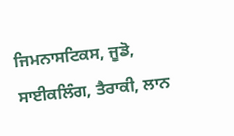ਜਿਮਨਾਸਟਿਕਸ, ਜੂਡੋ, ਸਾਈਕਲਿੰਗ, ਤੈਰਾਕੀ, ਲਾਨ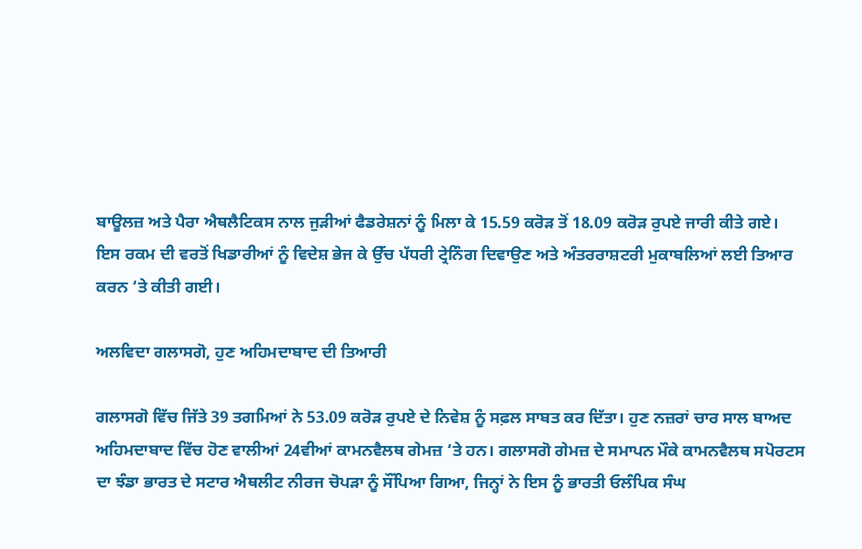ਬਾਊਲਜ਼ ਅਤੇ ਪੈਰਾ ਐਥਲੈਟਿਕਸ ਨਾਲ ਜੁੜੀਆਂ ਫੈਡਰੇਸ਼ਨਾਂ ਨੂੰ ਮਿਲਾ ਕੇ 15.59 ਕਰੋੜ ਤੋਂ 18.09 ਕਰੋੜ ਰੁਪਏ ਜਾਰੀ ਕੀਤੇ ਗਏ। ਇਸ ਰਕਮ ਦੀ ਵਰਤੋਂ ਖਿਡਾਰੀਆਂ ਨੂੰ ਵਿਦੇਸ਼ ਭੇਜ ਕੇ ਉੱਚ ਪੱਧਰੀ ਟ੍ਰੇਨਿੰਗ ਦਿਵਾਉਣ ਅਤੇ ਅੰਤਰਰਾਸ਼ਟਰੀ ਮੁਕਾਬਲਿਆਂ ਲਈ ਤਿਆਰ ਕਰਨ ‘ਤੇ ਕੀਤੀ ਗਈ।

ਅਲਵਿਦਾ ਗਲਾਸਗੋ, ਹੁਣ ਅਹਿਮਦਾਬਾਦ ਦੀ ਤਿਆਰੀ

ਗਲਾਸਗੋ ਵਿੱਚ ਜਿੱਤੇ 39 ਤਗਮਿਆਂ ਨੇ 53.09 ਕਰੋੜ ਰੁਪਏ ਦੇ ਨਿਵੇਸ਼ ਨੂੰ ਸਫ਼ਲ ਸਾਬਤ ਕਰ ਦਿੱਤਾ। ਹੁਣ ਨਜ਼ਰਾਂ ਚਾਰ ਸਾਲ ਬਾਅਦ ਅਹਿਮਦਾਬਾਦ ਵਿੱਚ ਹੋਣ ਵਾਲੀਆਂ 24ਵੀਆਂ ਕਾਮਨਵੈਲਥ ਗੇਮਜ਼ ‘ਤੇ ਹਨ। ਗਲਾਸਗੋ ਗੇਮਜ਼ ਦੇ ਸਮਾਪਨ ਮੌਕੇ ਕਾਮਨਵੈਲਥ ਸਪੋਰਟਸ ਦਾ ਝੰਡਾ ਭਾਰਤ ਦੇ ਸਟਾਰ ਐਥਲੀਟ ਨੀਰਜ ਚੋਪੜਾ ਨੂੰ ਸੌਂਪਿਆ ਗਿਆ, ਜਿਨ੍ਹਾਂ ਨੇ ਇਸ ਨੂੰ ਭਾਰਤੀ ਓਲੰਪਿਕ ਸੰਘ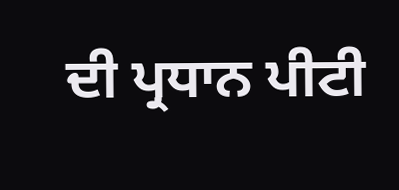ਦੀ ਪ੍ਰਧਾਨ ਪੀਟੀ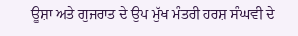ਊਸ਼ਾ ਅਤੇ ਗੁਜਰਾਤ ਦੇ ਉਪ ਮੁੱਖ ਮੰਤਰੀ ਹਰਸ਼ ਸੰਘਵੀ ਦੇ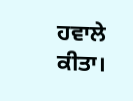ਹਵਾਲੇ ਕੀਤਾ।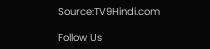Source:TV9Hindi.com

Follow Us